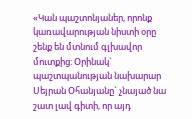«Կան պաշտոնյաներ, որոնք կառավարության նիստի օրը շենք են մտնում գլխավոր մուտքից: Օրինակ` պաշտպանության նախարար Սեյրան Օհանյանը` չնայած նա շատ լավ գիտի, որ այդ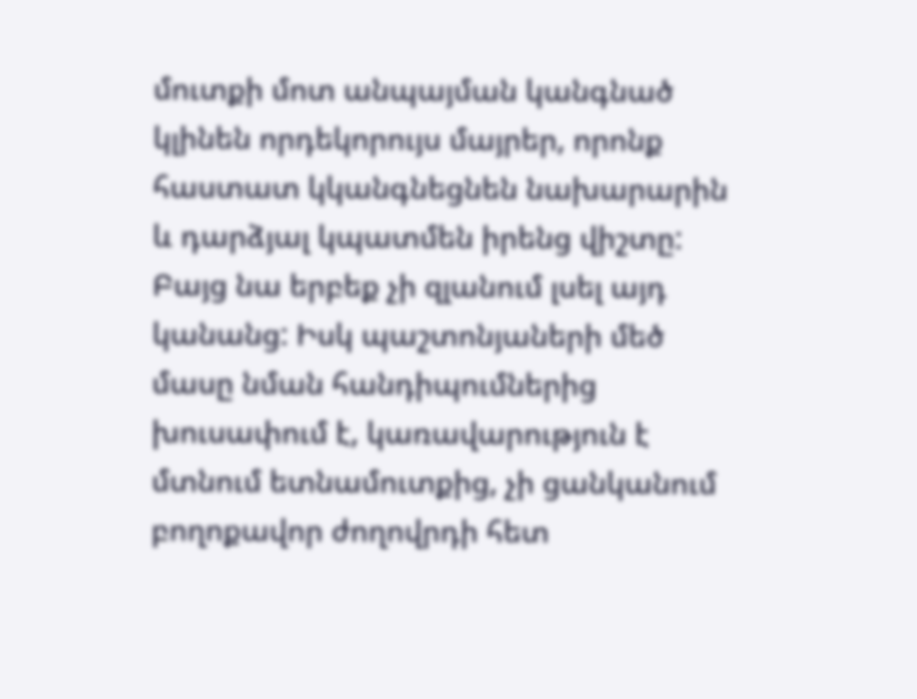մուտքի մոտ անպայման կանգնած կլինեն որդեկորույս մայրեր, որոնք հաստատ կկանգնեցնեն նախարարին և դարձյալ կպատմեն իրենց վիշտը: Բայց նա երբեք չի զլանում լսել այդ կանանց: Իսկ պաշտոնյաների մեծ մասը նման հանդիպումներից խուսափում է, կառավարություն է մտնում ետնամուտքից, չի ցանկանում բողոքավոր ժողովրդի հետ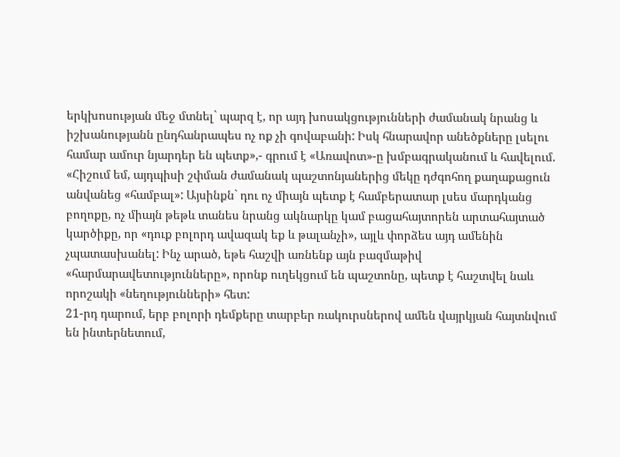երկխոսության մեջ մտնել` պարզ է, որ այդ խոսակցությունների ժամանակ նրանց և իշխանությանն ընդհանրապես ոչ ոք չի գովաբանի: Իսկ հնարավոր անեծքները լսելու համար ամուր նյարդեր են պետք»,- գրում է «Առավոտ»-ը խմբագրականում և հավելում.
«Հիշում եմ, այդպիսի շփման ժամանակ պաշտոնյաներից մեկը դժգոհող քաղաքացուն անվանեց «համբալ»: Այսինքն` դու ոչ միայն պետք է համբերատար լսես մարդկանց բողոքը, ոչ միայն թեթև տանես նրանց ակնարկը կամ բացահայտորեն արտահայտած կարծիքը, որ «դուք բոլորդ ավազակ եք և թալանչի», այլև փորձես այդ ամենին չպատասխանել: Ինչ արած, եթե հաշվի առնենք այն բազմաթիվ «հարմարավետությունները», որոնք ուղեկցում են պաշտոնը, պետք է հաշտվել նաև որոշակի «նեղությունների» հետ:
21-րդ դարում, երբ բոլորի դեմքերը տարբեր ռակուրսներով ամեն վայրկյան հայտնվում են ինտերնետում,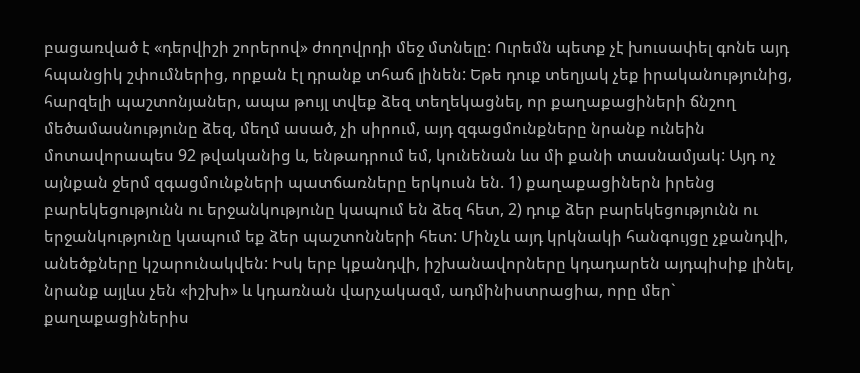բացառված է «դերվիշի շորերով» ժողովրդի մեջ մտնելը: Ուրեմն պետք չէ խուսափել գոնե այդ հպանցիկ շփումներից, որքան էլ դրանք տհաճ լինեն: Եթե դուք տեղյակ չեք իրականությունից, հարզելի պաշտոնյաներ, ապա թույլ տվեք ձեզ տեղեկացնել, որ քաղաքացիների ճնշող մեծամասնությունը ձեզ, մեղմ ասած, չի սիրում, այդ զգացմունքները նրանք ունեին մոտավորապես 92 թվականից և, ենթադրում եմ, կունենան ևս մի քանի տասնամյակ: Այդ ոչ այնքան ջերմ զգացմունքների պատճառները երկուսն են. 1) քաղաքացիներն իրենց բարեկեցությունն ու երջանկությունը կապում են ձեզ հետ, 2) դուք ձեր բարեկեցությունն ու երջանկությունը կապում եք ձեր պաշտոնների հետ: Մինչև այդ կրկնակի հանգույցը չքանդվի, անեծքները կշարունակվեն: Իսկ երբ կքանդվի, իշխանավորները կդադարեն այդպիսիք լինել, նրանք այլևս չեն «իշխի» և կդառնան վարչակազմ, ադմինիստրացիա, որը մեր` քաղաքացիներիս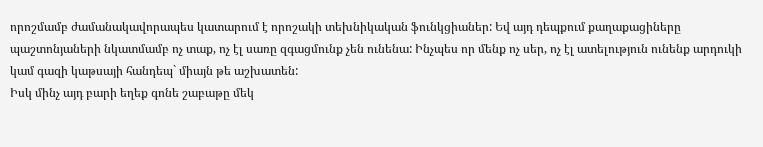որոշմամբ ժամանակավորապես կատարում է որոշակի տեխնիկական ֆունկցիաներ: Եվ այդ դեպքում քաղաքացիները պաշտոնյաների նկատմամբ ոչ տաք, ոչ էլ սառը զգացմունք չեն ունենա: Ինչպես որ մենք ոչ սեր, ոչ էլ ատելություն ունենք արդուկի կամ գազի կաթսայի հանդեպ` միայն թե աշխատեն:
Իսկ մինչ այդ բարի եղեք գոնե շաբաթը մեկ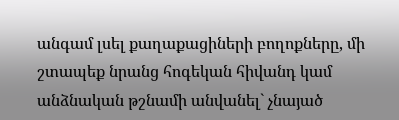անգամ լսել քաղաքացիների բողոքները, մի շտապեք նրանց հոգեկան հիվանդ կամ անձնական թշնամի անվանել` չնայած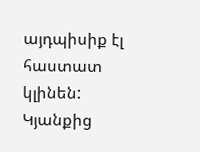այդպիսիք էլ հաստատ կլինեն: Կյանքից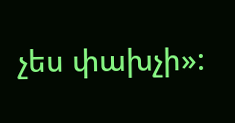չես փախչի»: